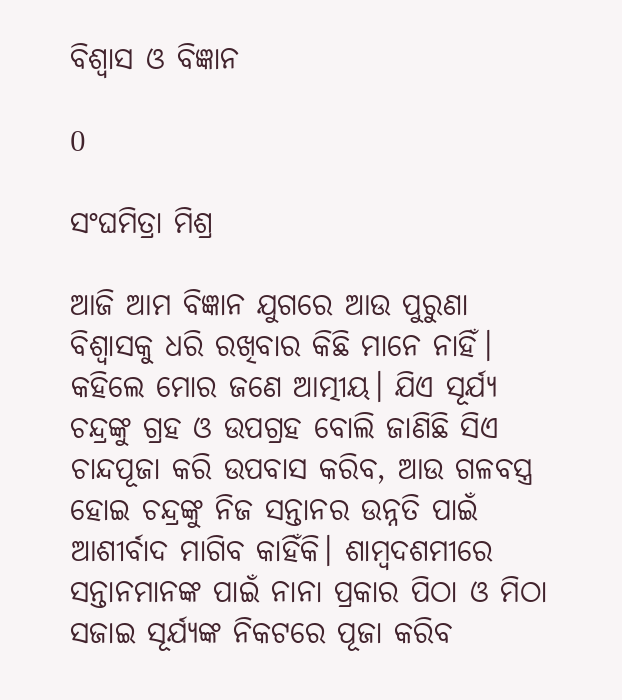ବିଶ୍ବାସ ଓ ବିଜ୍ଞାନ

0

ସଂଘମିତ୍ରା ମିଶ୍ର

ଆଜି ଆମ ବିଜ୍ଞାନ ଯୁଗରେ ଆଉ ପୁରୁଣା ବିଶ୍ବାସକୁ ଧରି ରଖିବାର କିଛି ମାନେ ନାହିଁ। କହିଲେ ମୋର ଜଣେ ଆତ୍ମୀୟ। ଯିଏ ସୂର୍ଯ୍ୟ ଚନ୍ଦ୍ରଙ୍କୁ ଗ୍ରହ ଓ ଉପଗ୍ରହ ବୋଲି ଜାଣିଛି ସିଏ ଚାନ୍ଦପୂଜା କରି ଉପବାସ କରିବ, ଆଉ ଗଳବସ୍ତ୍ର ହୋଇ ଚନ୍ଦ୍ରଙ୍କୁ ନିଜ ସନ୍ତାନର ଉନ୍ନତି ପାଇଁ ଆଶୀର୍ବାଦ ମାଗିବ କାହିଁକି। ଶାମ୍ବଦଶମୀରେ ସନ୍ତାନମାନଙ୍କ ପାଇଁ ନାନା ପ୍ରକାର ପିଠା ଓ ମିଠା ସଜାଇ ସୂର୍ଯ୍ୟଙ୍କ ନିକଟରେ ପୂଜା କରିବ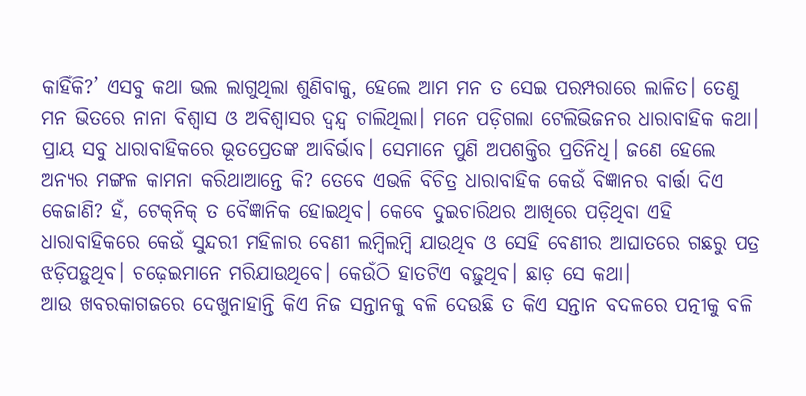କାହିଁକି?’ ଏସବୁ କଥା ଭଲ ଲାଗୁଥିଲା ଶୁଣିବାକୁ, ହେଲେ ଆମ ମନ ତ ସେଇ ପରମ୍ପରାରେ ଲାଳିତ। ତେଣୁ ମନ ଭିତରେ ନାନା ବିଶ୍ବାସ ଓ ଅବିଶ୍ବାସର ଦ୍ବନ୍ଦ୍ବ ଚାଲିଥିଲା। ମନେ ପଡ଼ିଗଲା ଟେଲିଭିଜନର ଧାରାବାହିକ କଥା। ପ୍ରାୟ ସବୁ ଧାରାବାହିକରେ ଭୂତପ୍ରେତଙ୍କ ଆବିର୍ଭାବ। ସେମାନେ ପୁଣି ଅପଶକ୍ତିର ପ୍ରତିନିଧି। ଜଣେ ହେଲେ ଅନ୍ୟର ମଙ୍ଗଳ କାମନା କରିଥାଆନ୍ତେ କି? ତେବେ ଏଭଳି ବିଚିତ୍ର ଧାରାବାହିକ କେଉଁ ବିଜ୍ଞାନର ବାର୍ତ୍ତା ଦିଏ କେଜାଣି? ହଁ, ଟେକ୍‌ନିକ୍‌ ତ ବୈଜ୍ଞାନିକ ହୋଇଥିବ। କେବେ ଦୁଇଚାରିଥର ଆଖିରେ ପଡ଼ିଥିବା ଏହି ଧାରାବାହିକରେ କେଉଁ ସୁନ୍ଦରୀ ମହିଳାର ବେଣୀ ଲମ୍ବିଲମ୍ବି ଯାଉଥିବ ଓ ସେହି ବେଣୀର ଆଘାତରେ ଗଛରୁ ପତ୍ର ଝଡ଼ିପଡ଼ୁଥିବ। ଚଢ଼େଇମାନେ ମରିଯାଉଥିବେ। କେଉଁଠି ହାତଟିଏ ବଢ଼ୁଥିବ। ଛାଡ଼ ସେ କଥା।
ଆଉ ଖବରକାଗଜରେ ଦେଖୁନାହାନ୍ତି କିଏ ନିଜ ସନ୍ତାନକୁ ବଳି ଦେଉଛି ତ କିଏ ସନ୍ତାନ ବଦଳରେ ପତ୍ନୀକୁ ବଳି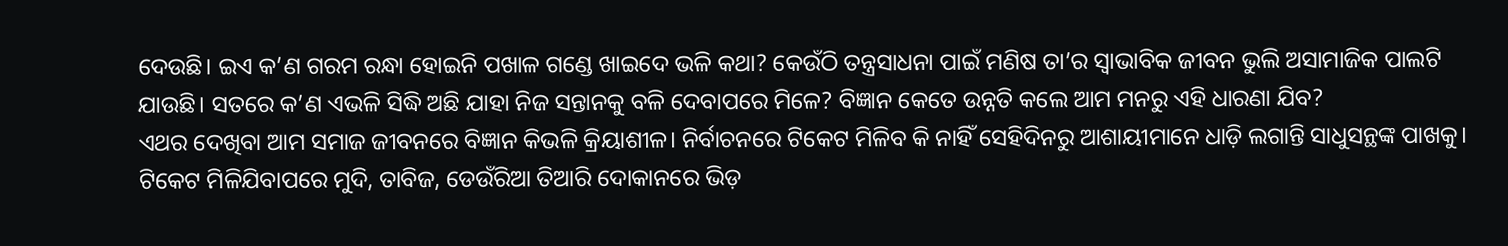ଦେଉଛି। ଇଏ କ’ଣ ଗରମ ରନ୍ଧା ହୋଇନି ପଖାଳ ଗଣ୍ଡେ ଖାଇଦେ ଭଳି କଥା? କେଉଁଠି ତନ୍ତ୍ରସାଧନା ପାଇଁ ମଣିଷ ତା’ର ସ୍ବାଭାବିକ ଜୀବନ ଭୁଲି ଅସାମାଜିକ ପାଲଟି ଯାଉଛି। ସତରେ କ’ଣ ଏଭଳି ସିଦ୍ଧି ଅଛି ଯାହା ନିଜ ସନ୍ତାନକୁ ବଳି ଦେବାପରେ ମିଳେ? ବିଜ୍ଞାନ କେତେ ଉନ୍ନତି କଲେ ଆମ ମନରୁ ଏହି ଧାରଣା ଯିବ?
ଏଥର ଦେଖିବା ଆମ ସମାଜ ଜୀବନରେ ବିଜ୍ଞାନ କିଭଳି କ୍ରିୟାଶୀଳ। ନିର୍ବାଚନରେ ଟିକେଟ ମିଳିବ କି ନାହିଁ ସେହିଦିନରୁ ଆଶାୟୀମାନେ ଧାଡ଼ି ଲଗାନ୍ତି ସାଧୁସନ୍ଥଙ୍କ ପାଖକୁ। ଟିକେଟ ମିଳିଯିବାପରେ ମୁଦି, ତାବିଜ, ଡେଉଁରିଆ ତିଆରି ଦୋକାନରେ ଭିଡ଼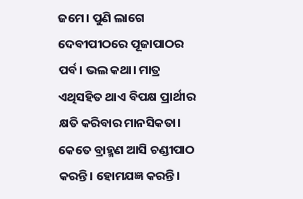ଜମେ। ପୁଣି ଲାଗେ ଦେବୀପୀଠରେ ପୂଜାପାଠର ପର୍ବ। ଭଲ କଥା। ମାତ୍ର ଏଥିସହିତ ଥାଏ ବିପକ୍ଷ ପ୍ରାର୍ଥୀର କ୍ଷତି କରିବାର ମାନସିକତା। କେତେ ବ୍ରାହ୍ମଣ ଆସି ଚଣ୍ଡୀପାଠ କରନ୍ତି। ହୋମଯଜ୍ଞ କରନ୍ତି।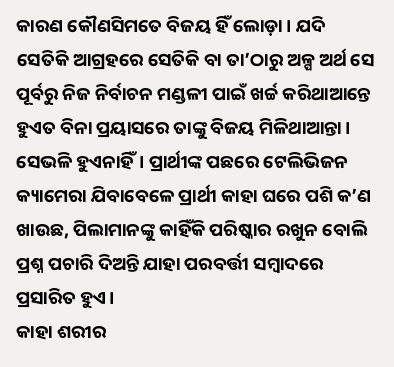କାରଣ କୌଣସିମତେ ବିଜୟ ହିଁ ଲୋଡ଼ା। ଯଦି ସେତିକି ଆଗ୍ରହରେ ସେତିକି ବା ତା’ଠାରୁ ଅଳ୍ପ ଅର୍ଥ ସେ ପୂର୍ବରୁ ନିଜ ନିର୍ବାଚନ ମଣ୍ଡଳୀ ପାଇଁ ଖର୍ଚ୍ଚ କରିଥାଆନ୍ତେ ହୁଏତ ବିନା ପ୍ରୟାସରେ ତାଙ୍କୁ ବିଜୟ ମିଳିଥାଆନ୍ତା। ସେଭଳି ହୁଏନାହିଁ। ପ୍ରାର୍ଥୀଙ୍କ ପଛରେ ଟେଲିଭିଜନ କ୍ୟାମେରା ଯିବାବେଳେ ପ୍ରାର୍ଥୀ କାହା ଘରେ ପଶି କ’ଣ ଖାଉଛ, ପିଲାମାନଙ୍କୁ କାହିଁକି ପରିଷ୍କାର ରଖୁନ ବୋଲି ପ୍ରଶ୍ନ ପଚାରି ଦିଅନ୍ତି ଯାହା ପରବର୍ତ୍ତୀ ସମ୍ବାଦରେ ପ୍ରସାରିତ ହୁଏ।
କାହା ଶରୀର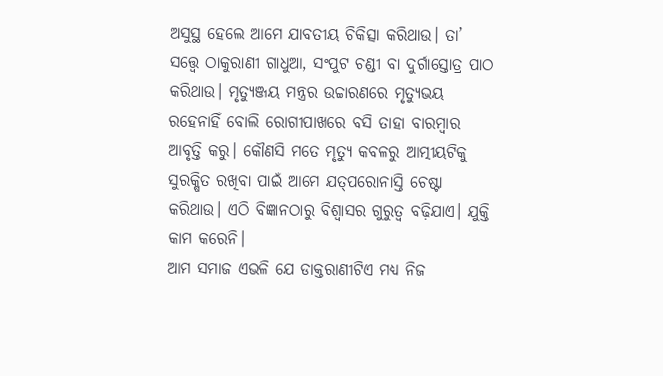ଅସୁସ୍ଥ ହେଲେ ଆମେ ଯାବତୀୟ ଚିକିତ୍ସା କରିଥାଉ। ତା’ ସତ୍ତ୍ବେ ଠାକୁରାଣୀ ଗାଧୁଆ, ସଂପୁଟ ଚଣ୍ଡୀ ବା ଦୁର୍ଗାସ୍ତୋତ୍ର ପାଠ କରିଥାଉ। ମୃତ୍ୟୁଞ୍ଜୟ ମନ୍ତ୍ରର ଉଚ୍ଚାରଣରେ ମୃତ୍ୟୁଭୟ ରହେନାହିଁ ବୋଲି ରୋଗୀପାଖରେ ବସି ତାହା ବାରମ୍ବାର ଆବୃତ୍ତି କରୁ। କୌଣସି ମତେ ମୃତ୍ୟୁ କବଳରୁ ଆତ୍ମୀୟଟିକୁ ସୁରକ୍ଷିତ ରଖିବା ପାଇଁ ଆମେ ଯତ୍‌ପରୋନାସ୍ତି ଚେଷ୍ଟା କରିଥାଉ। ଏଠି ବିଜ୍ଞାନଠାରୁ ବିଶ୍ବାସର ଗୁରୁତ୍ବ ବଢ଼ିଯାଏ। ଯୁକ୍ତି କାମ କରେନି।
ଆମ ସମାଜ ଏଭଳି ଯେ ଡାକ୍ତରାଣୀଟିଏ ମଧ୍ୟ ନିଜ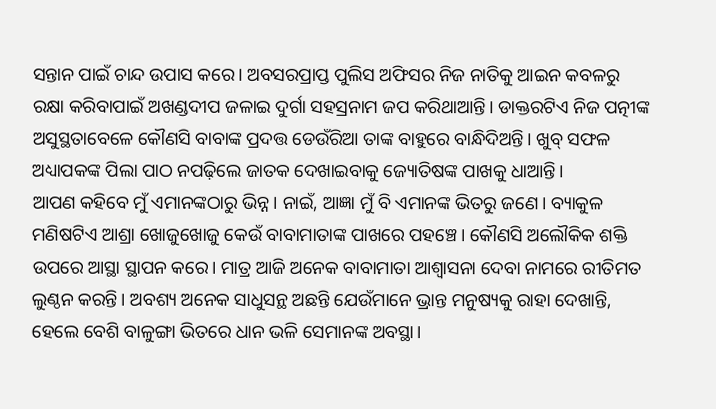ସନ୍ତାନ ପାଇଁ ଚାନ୍ଦ ଉପାସ କରେ। ଅବସରପ୍ରାପ୍ତ ପୁଲିସ ଅଫିସର ନିଜ ନାତିକୁ ଆଇନ କବଳରୁ ରକ୍ଷା କରିବାପାଇଁ ଅଖଣ୍ଡଦୀପ ଜଳାଇ ଦୁର୍ଗା ସହସ୍ରନାମ ଜପ କରିଥାଆନ୍ତି। ଡାକ୍ତରଟିଏ ନିଜ ପତ୍ନୀଙ୍କ ଅସୁସ୍ଥତାବେଳେ କୌଣସି ବାବାଙ୍କ ପ୍ରଦତ୍ତ ଡେଉଁରିଆ ତାଙ୍କ ବାହୁରେ ବାନ୍ଧିଦିଅନ୍ତି। ଖୁବ୍‌ ସଫଳ ଅଧ୍ୟାପକଙ୍କ ପିଲା ପାଠ ନପଢ଼ିଲେ ଜାତକ ଦେଖାଇବାକୁ ଜ୍ୟୋତିଷଙ୍କ ପାଖକୁ ଧାଆନ୍ତି।
ଆପଣ କହିବେ ମୁଁ ଏମାନଙ୍କଠାରୁ ଭିନ୍ନ। ନାଇଁ, ଆଜ୍ଞା ମୁଁ ବି ଏମାନଙ୍କ ଭିତରୁ ଜଣେ। ବ୍ୟାକୁଳ ମଣିଷଟିଏ ଆଶ୍ରା ଖୋଜୁଖୋଜୁ କେଉଁ ବାବାମାତାଙ୍କ ପାଖରେ ପହଞ୍ଚେ। କୌଣସି ଅଲୌକିକ ଶକ୍ତି ଉପରେ ଆସ୍ଥା ସ୍ଥାପନ କରେ। ମାତ୍ର ଆଜି ଅନେକ ବାବାମାତା ଆଶ୍ବାସନା ଦେବା ନାମରେ ରୀତିମତ ଲୁଣ୍ଠନ କରନ୍ତି। ଅବଶ୍ୟ ଅନେକ ସାଧୁସନ୍ଥ ଅଛନ୍ତି ଯେଉଁମାନେ ଭ୍ରାନ୍ତ ମନୁଷ୍ୟକୁ ରାହା ଦେଖାନ୍ତି, ହେଲେ ବେଶି ବାଳୁଙ୍ଗା ଭିତରେ ଧାନ ଭଳି ସେମାନଙ୍କ ଅବସ୍ଥା।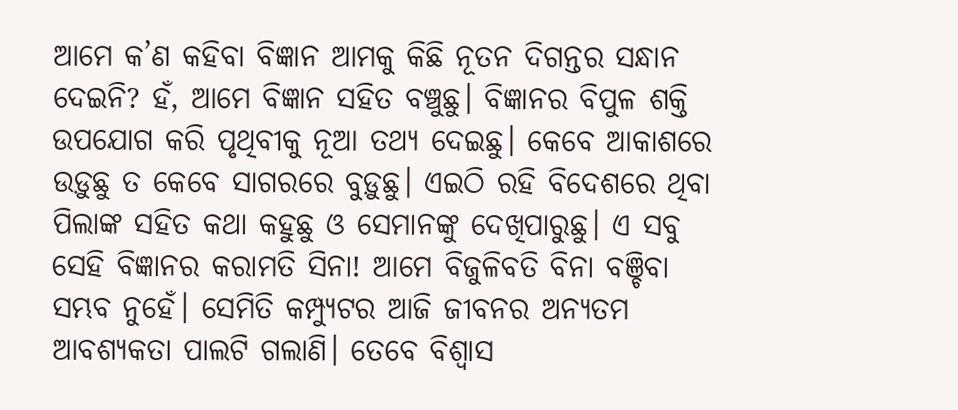ଆମେ କ’ଣ କହିବା ବିଜ୍ଞାନ ଆମକୁ କିଛି ନୂତନ ଦିଗନ୍ତର ସନ୍ଧାନ ଦେଇନି? ହଁ, ଆମେ ବିଜ୍ଞାନ ସହିତ ବଞ୍ଚୁଛୁ। ବିଜ୍ଞାନର ବିପୁଳ ଶକ୍ତି ଉପଯୋଗ କରି ପୃଥିବୀକୁ ନୂଆ ତଥ୍ୟ ଦେଇଛୁ। କେବେ ଆକାଶରେ ଉଡ଼ୁଛୁ ତ କେବେ ସାଗରରେ ବୁଡ଼ୁଛୁ। ଏଇଠି ରହି ବିଦେଶରେ ଥିବା ପିଲାଙ୍କ ସହିତ କଥା କହୁଛୁ ଓ ସେମାନଙ୍କୁ ଦେଖିପାରୁଛୁ। ଏ ସବୁ ସେହି ବିଜ୍ଞାନର କରାମତି ସିନା! ଆମେ ବିଜୁଳିବତି ବିନା ବଞ୍ଚିବା ସମ୍ଭବ ନୁହେଁ। ସେମିତି କମ୍ପ୍ୟୁଟର ଆଜି ଜୀବନର ଅନ୍ୟତମ ଆବଶ୍ୟକତା ପାଲଟି ଗଲାଣି। ତେବେ ବିଶ୍ବାସ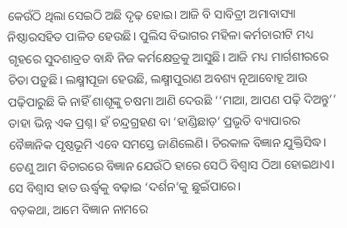କେଉଁଠି ଥିଲା ସେଇଠି ଅଛି ଦୃଢ଼ ହୋଇ। ଆଜି ବି ସାବିତ୍ରୀ ଅମାବାସ୍ୟା ନିଷ୍ଠାରସହିତ ପାଳିତ ହେଉଛି। ପୁଲିସ ବିଭାଗର ମହିଳା କର୍ମଚାରୀଟି ମଧ୍ୟ ଗୃହରେ ସୁଦଶାବ୍ରତ ବାନ୍ଧି ନିଜ କର୍ମକ୍ଷେତ୍ରକୁ ଆସୁଛି। ଆଜି ମଧ୍ୟ ମାର୍ଗଶୀରରେ ଚିତା ପଡ଼ୁଛି। ଲକ୍ଷ୍ମୀପୂଜା ହେଉଛି, ଲକ୍ଷ୍ମୀପୁରାଣ ଅବଶ୍ୟ ନୂଆବୋହୂ ଆଉ ପଢ଼ିପାରୁଛି କି ନାହିଁ ଶାଶୂଙ୍କୁ ଚଷମା ଆଣି ଦେଉଛି ‘‘ମାଆ, ଆପଣ ପଢ଼ି ଦିଅନ୍ତୁ’’ ତାହା ଭିନ୍ନ ଏକ ପ୍ରଶ୍ନ। ହଁ ଚନ୍ଦ୍ରଗ୍ରହଣ ବା ‘ହାଣ୍ଡିଛାଡ଼’ ପ୍ରଭୃତି ବ୍ୟାପାରର ବୈଜ୍ଞାନିକ ପୃଷ୍ଠଭୂମି ଏବେ ସମସ୍ତେ ଜାଣିଲେଣି। ଚିରକାଳ ବିଜ୍ଞାନ ଯୁକ୍ତିସିଦ୍ଧ। ତେଣୁ ଆମ ବିଚାରରେ ବିଜ୍ଞାନ ଯେଉଁଠି ହାରେ ସେଠି ବିଶ୍ବାସ ଠିଆ ହୋଇଥାଏ। ସେ ବିଶ୍ବାସ ହାତ ଊର୍ଦ୍ଧ୍ବକୁ ବଢ଼ାଇ ‘ଦର୍ଶନ’କୁ ଛୁଇଁପାରେ।
ବଡ଼କଥା, ଆମେ ବିଜ୍ଞାନ ନାମରେ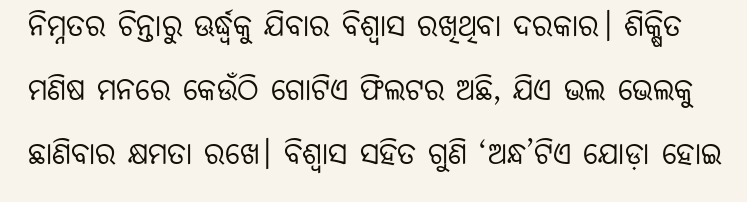ନିମ୍ନତର ଚିନ୍ତାରୁ ଊର୍ଦ୍ଧ୍ବକୁ ଯିବାର ବିଶ୍ବାସ ରଖିଥିବା ଦରକାର। ଶିକ୍ଷିତ ମଣିଷ ମନରେ କେଉଁଠି ଗୋଟିଏ ଫିଲଟର ଅଛି, ଯିଏ ଭଲ ଭେଲକୁ ଛାଣିବାର କ୍ଷମତା ରଖେ। ବିଶ୍ବାସ ସହିତ ଗୁଣି ‘ଅନ୍ଧ’ଟିଏ ଯୋଡ଼ା ହୋଇ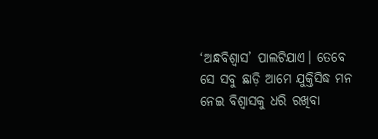‘ଅନ୍ଧବିଶ୍ବାସ’ ପାଲଟିଯାଏ। ତେବେ ସେ ସବୁ ଛାଡ଼ି ଆମେ ଯୁକ୍ତିସିଦ୍ଧ ମନ ନେଇ ବିଶ୍ବାସକୁ ଧରି ରଖିବା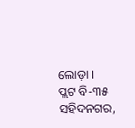ଲୋଡ଼ା ।
ପ୍ଲଟ ବି-୩୫
ସହିଦନଗର,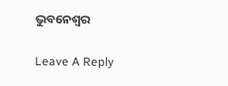ଭୁବନେଶ୍ବର

Leave A Reply